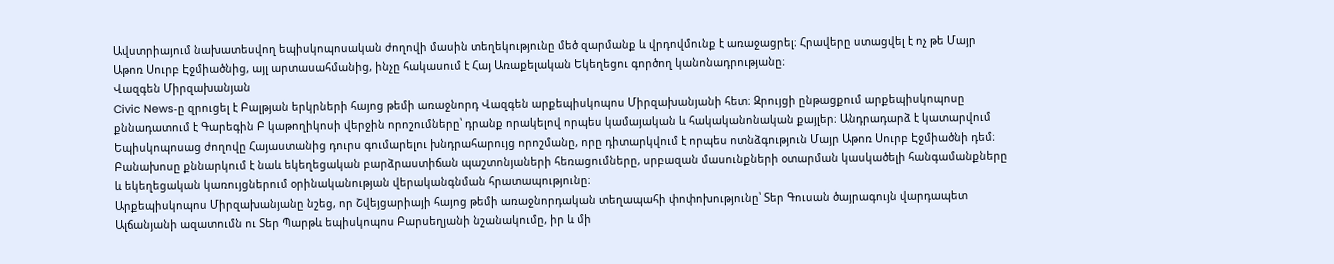Ավստրիայում նախատեսվող եպիսկոպոսական ժողովի մասին տեղեկությունը մեծ զարմանք և վրդովմունք է առաջացրել։ Հրավերը ստացվել է ոչ թե Մայր Աթոռ Սուրբ Էջմիածնից, այլ արտասահմանից, ինչը հակասում է Հայ Առաքելական Եկեղեցու գործող կանոնադրությանը։
Վազգեն Միրզախանյան
Civic News‑ը զրուցել է Բալթյան երկրների հայոց թեմի առաջնորդ Վազգեն արքեպիսկոպոս Միրզախանյանի հետ։ Զրույցի ընթացքում արքեպիսկոպոսը քննադատում է Գարեգին Բ կաթողիկոսի վերջին որոշումները՝ դրանք որակելով որպես կամայական և հակականոնական քայլեր։ Անդրադարձ է կատարվում Եպիսկոպոսաց ժողովը Հայաստանից դուրս գումարելու խնդրահարույց որոշմանը, որը դիտարկվում է որպես ոտնձգություն Մայր Աթոռ Սուրբ Էջմիածնի դեմ։ Բանախոսը քննարկում է նաև եկեղեցական բարձրաստիճան պաշտոնյաների հեռացումները, սրբազան մասունքների օտարման կասկածելի հանգամանքները և եկեղեցական կառույցներում օրինականության վերականգնման հրատապությունը։
Արքեպիսկոպոս Միրզախանյանը նշեց, որ Շվեյցարիայի հայոց թեմի առաջնորդական տեղապահի փոփոխությունը՝ Տեր Գուսան ծայրագույն վարդապետ Ալճանյանի ազատումն ու Տեր Պարթև եպիսկոպոս Բարսեղյանի նշանակումը, իր և մի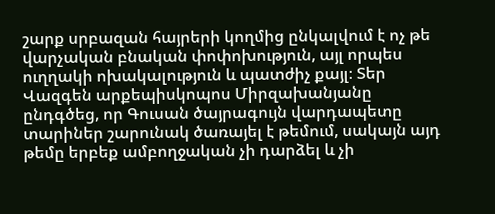շարք սրբազան հայրերի կողմից ընկալվում է ոչ թե վարչական բնական փոփոխություն, այլ որպես ուղղակի ոխակալություն և պատժիչ քայլ։ Տեր Վազգեն արքեպիսկոպոս Միրզախանյանը ընդգծեց, որ Գուսան ծայրագույն վարդապետը տարիներ շարունակ ծառայել է թեմում, սակայն այդ թեմը երբեք ամբողջական չի դարձել և չի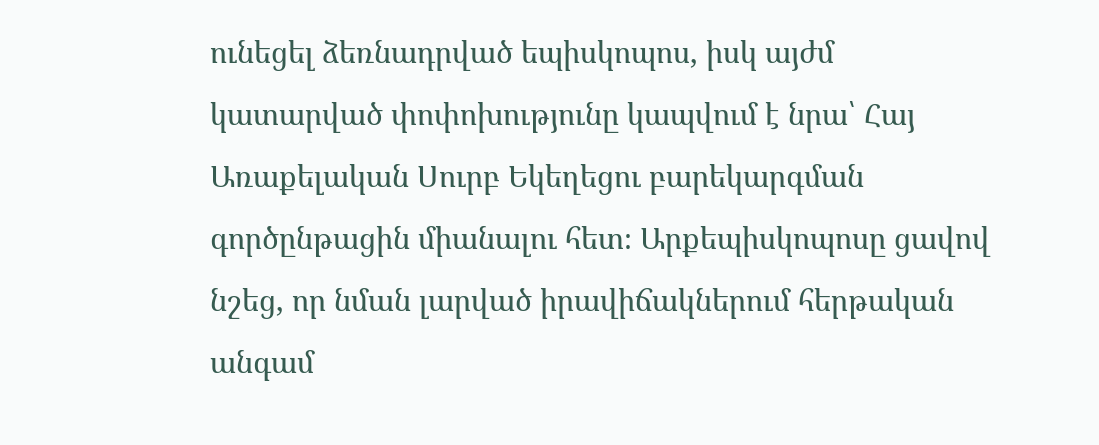ունեցել ձեռնադրված եպիսկոպոս, իսկ այժմ կատարված փոփոխությունը կապվում է նրա՝ Հայ Առաքելական Սուրբ Եկեղեցու բարեկարգման գործընթացին միանալու հետ։ Արքեպիսկոպոսը ցավով նշեց, որ նման լարված իրավիճակներում հերթական անգամ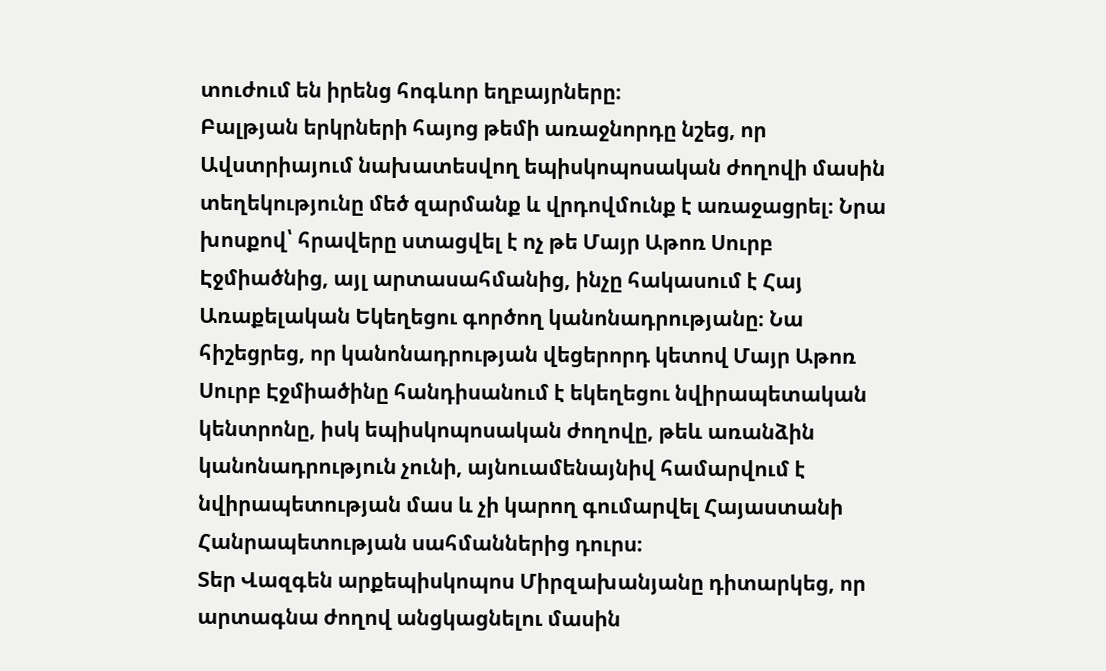տուժում են իրենց հոգևոր եղբայրները։
Բալթյան երկրների հայոց թեմի առաջնորդը նշեց, որ Ավստրիայում նախատեսվող եպիսկոպոսական ժողովի մասին տեղեկությունը մեծ զարմանք և վրդովմունք է առաջացրել։ Նրա խոսքով՝ հրավերը ստացվել է ոչ թե Մայր Աթոռ Սուրբ Էջմիածնից, այլ արտասահմանից, ինչը հակասում է Հայ Առաքելական Եկեղեցու գործող կանոնադրությանը։ Նա հիշեցրեց, որ կանոնադրության վեցերորդ կետով Մայր Աթոռ Սուրբ Էջմիածինը հանդիսանում է եկեղեցու նվիրապետական կենտրոնը, իսկ եպիսկոպոսական ժողովը, թեև առանձին կանոնադրություն չունի, այնուամենայնիվ համարվում է նվիրապետության մաս և չի կարող գումարվել Հայաստանի Հանրապետության սահմաններից դուրս։
Տեր Վազգեն արքեպիսկոպոս Միրզախանյանը դիտարկեց, որ արտագնա ժողով անցկացնելու մասին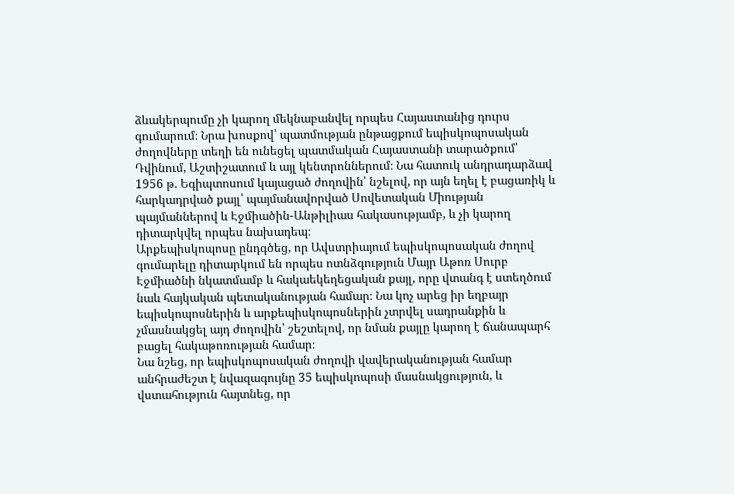ձևակերպումը չի կարող մեկնաբանվել որպես Հայաստանից դուրս գումարում։ Նրա խոսքով՝ պատմության ընթացքում եպիսկոպոսական ժողովները տեղի են ունեցել պատմական Հայաստանի տարածքում՝ Դվինում, Աշտիշատում և այլ կենտրոններում։ Նա հատուկ անդրադարձավ 1956 թ. Եգիպտոսում կայացած ժողովին՝ նշելով, որ այն եղել է բացառիկ և հարկադրված քայլ՝ պայմանավորված Սովետական Միության պայմաններով և Էջմիածին-Անթիլիաս հակասությամբ, և չի կարող դիտարկվել որպես նախադեպ։
Արքեպիսկոպոսը ընդգծեց, որ Ավստրիայում եպիսկոպոսական ժողով գումարելը դիտարկում են որպես ոտնձգություն Մայր Աթոռ Սուրբ Էջմիածնի նկատմամբ և հակաեկեղեցական քայլ, որը վտանգ է ստեղծում նաև հայկական պետականության համար։ Նա կոչ արեց իր եղբայր եպիսկոպոսներին և արքեպիսկոպոսներին չտրվել սադրանքին և չմասնակցել այդ ժողովին՝ շեշտելով, որ նման քայլը կարող է ճանապարհ բացել հակաթոռության համար։
Նա նշեց, որ եպիսկոպոսական ժողովի վավերականության համար անհրաժեշտ է նվազագույնը 35 եպիսկոպոսի մասնակցություն, և վստահություն հայտնեց, որ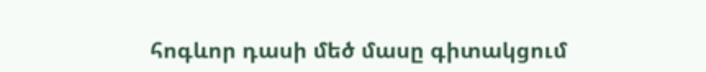հոգևոր դասի մեծ մասը գիտակցում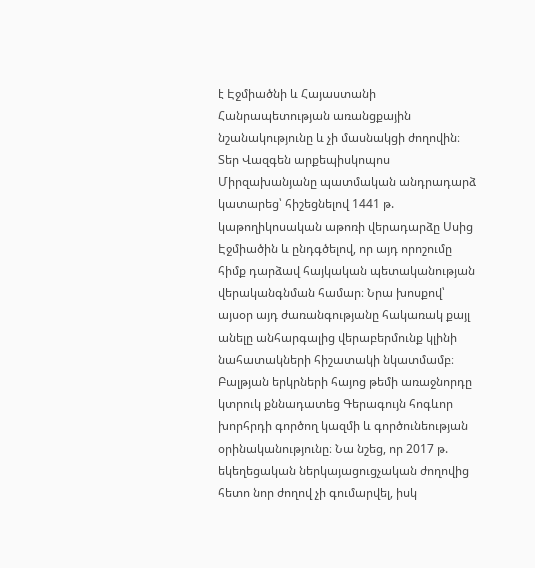է Էջմիածնի և Հայաստանի Հանրապետության առանցքային նշանակությունը և չի մասնակցի ժողովին։ Տեր Վազգեն արքեպիսկոպոս Միրզախանյանը պատմական անդրադարձ կատարեց՝ հիշեցնելով 1441 թ. կաթողիկոսական աթոռի վերադարձը Սսից Էջմիածին և ընդգծելով, որ այդ որոշումը հիմք դարձավ հայկական պետականության վերականգնման համար։ Նրա խոսքով՝ այսօր այդ ժառանգությանը հակառակ քայլ անելը անհարգալից վերաբերմունք կլինի նահատակների հիշատակի նկատմամբ։
Բալթյան երկրների հայոց թեմի առաջնորդը կտրուկ քննադատեց Գերագույն հոգևոր խորհրդի գործող կազմի և գործունեության օրինականությունը։ Նա նշեց, որ 2017 թ. եկեղեցական ներկայացուցչական ժողովից հետո նոր ժողով չի գումարվել, իսկ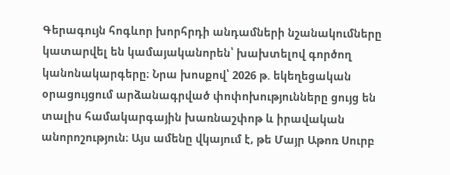Գերագույն հոգևոր խորհրդի անդամների նշանակումները կատարվել են կամայականորեն՝ խախտելով գործող կանոնակարգերը։ Նրա խոսքով՝ 2026 թ. եկեղեցական օրացույցում արձանագրված փոփոխությունները ցույց են տալիս համակարգային խառնաշփոթ և իրավական անորոշություն։ Այս ամենը վկայում է, թե Մայր Աթոռ Սուրբ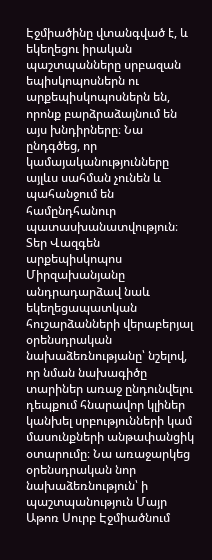Էջմիածինը վտանգված է, և եկեղեցու իրական պաշտպանները սրբազան եպիսկոպոսներն ու արքեպիսկոպոսներն են, որոնք բարձրաձայնում են այս խնդիրները։ Նա ընդգծեց, որ կամայականությունները այլևս սահման չունեն և պահանջում են համընդհանուր պատասխանատվություն։
Տեր Վազգեն արքեպիսկոպոս Միրզախանյանը անդրադարձավ նաև եկեղեցապատկան հուշարձանների վերաբերյալ օրենսդրական նախաձեռնությանը՝ նշելով, որ նման նախագիծը տարիներ առաջ ընդունվելու դեպքում հնարավոր կլիներ կանխել սրբությունների կամ մասունքների անթափանցիկ օտարումը։ Նա առաջարկեց օրենսդրական նոր նախաձեռնություն՝ ի պաշտպանություն Մայր Աթոռ Սուրբ Էջմիածնում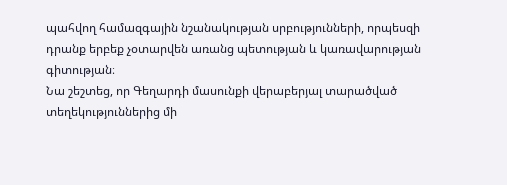պահվող համազգային նշանակության սրբությունների, որպեսզի դրանք երբեք չօտարվեն առանց պետության և կառավարության գիտության։
Նա շեշտեց, որ Գեղարդի մասունքի վերաբերյալ տարածված տեղեկություններից մի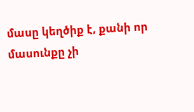մասը կեղծիք է, քանի որ մասունքը չի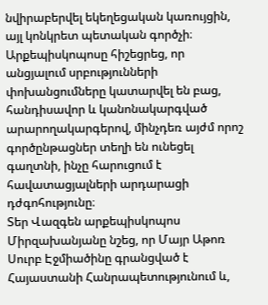նվիրաբերվել եկեղեցական կառույցին, այլ կոնկրետ պետական գործչի։ Արքեպիսկոպոսը հիշեցրեց, որ անցյալում սրբությունների փոխանցումները կատարվել են բաց, հանդիսավոր և կանոնակարգված արարողակարգերով, մինչդեռ այժմ որոշ գործընթացներ տեղի են ունեցել գաղտնի, ինչը հարուցում է հավատացյալների արդարացի դժգոհությունը։
Տեր Վազգեն արքեպիսկոպոս Միրզախանյանը նշեց, որ Մայր Աթոռ Սուրբ Էջմիածինը գրանցված է Հայաստանի Հանրապետությունում և,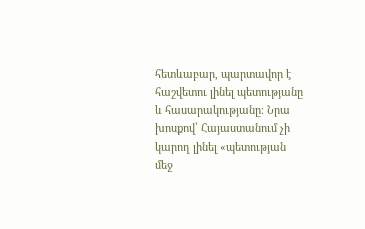հետևաբար, պարտավոր է հաշվետու լինել պետությանը և հասարակությանը։ Նրա խոսքով՝ Հայաստանում չի կարող լինել «պետության մեջ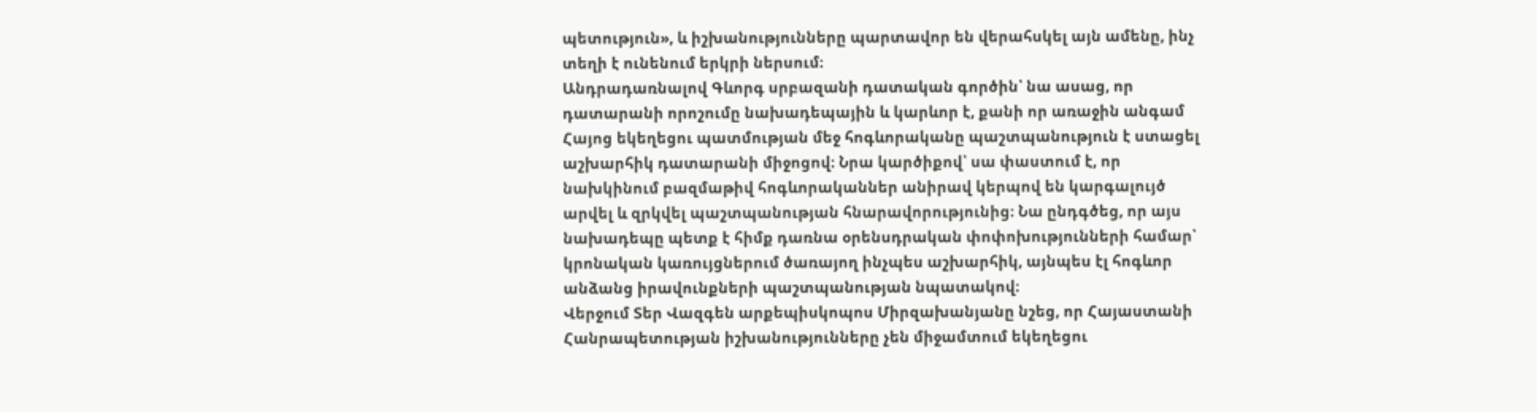պետություն», և իշխանությունները պարտավոր են վերահսկել այն ամենը, ինչ տեղի է ունենում երկրի ներսում։
Անդրադառնալով Գևորգ սրբազանի դատական գործին՝ նա ասաց, որ դատարանի որոշումը նախադեպային և կարևոր է, քանի որ առաջին անգամ Հայոց եկեղեցու պատմության մեջ հոգևորականը պաշտպանություն է ստացել աշխարհիկ դատարանի միջոցով։ Նրա կարծիքով՝ սա փաստում է, որ նախկինում բազմաթիվ հոգևորականներ անիրավ կերպով են կարգալույծ արվել և զրկվել պաշտպանության հնարավորությունից։ Նա ընդգծեց, որ այս նախադեպը պետք է հիմք դառնա օրենսդրական փոփոխությունների համար՝ կրոնական կառույցներում ծառայող ինչպես աշխարհիկ, այնպես էլ հոգևոր անձանց իրավունքների պաշտպանության նպատակով։
Վերջում Տեր Վազգեն արքեպիսկոպոս Միրզախանյանը նշեց, որ Հայաստանի Հանրապետության իշխանությունները չեն միջամտում եկեղեցու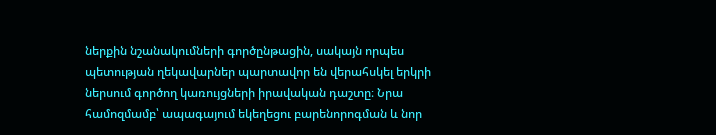ներքին նշանակումների գործընթացին, սակայն որպես պետության ղեկավարներ պարտավոր են վերահսկել երկրի ներսում գործող կառույցների իրավական դաշտը։ Նրա համոզմամբ՝ ապագայում եկեղեցու բարենորոգման և նոր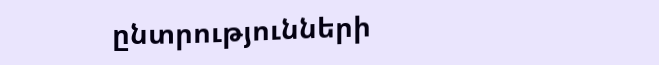ընտրությունների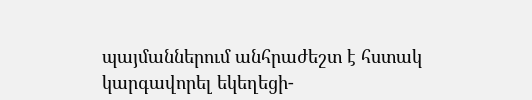պայմաններում անհրաժեշտ է հստակ կարգավորել եկեղեցի-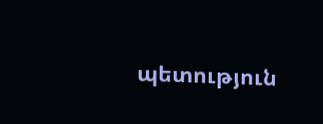պետություն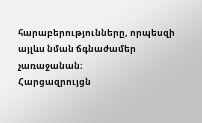հարաբերությունները, որպեսզի այլևս նման ճգնաժամեր չառաջանան։
Հարցազրույցն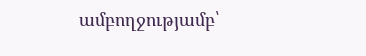ամբողջությամբ՝